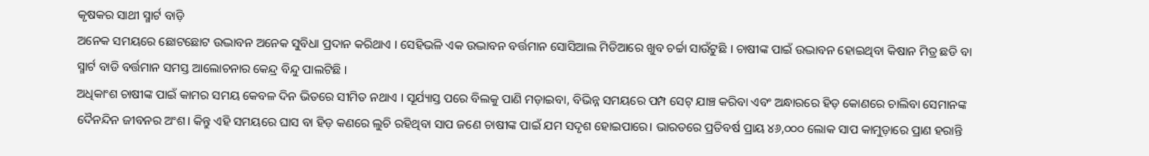କୃଷକର ସାଥୀ ସ୍ମାର୍ଟ ବାଡ଼ି
ଅନେକ ସମୟରେ ଛୋଟଛୋଟ ଉଦ୍ଭାବନ ଅନେକ ସୁବିଧା ପ୍ରଦାନ କରିଥାଏ । ସେହିଭଳି ଏକ ଉଦ୍ଭାବନ ବର୍ତ୍ତମାନ ସୋସିଆଲ ମିଡିଆରେ ଖୁବ ଚର୍ଚ୍ଚା ସାଉଁଟୁଛି । ଚାଷୀଙ୍କ ପାଇଁ ଉଦ୍ଭାବନ ହୋଇଥିବା କିଷାନ ମିତ୍ର ଛଡି ବା ସ୍ମାର୍ଟ ବାଡି ବର୍ତ୍ତମାନ ସମସ୍ତ ଆଲୋଚନାର କେନ୍ଦ୍ର ବିନ୍ଦୁ ପାଲଟିଛି ।
ଅଧିକାଂଶ ଚାଷୀଙ୍କ ପାଇଁ କାମର ସମୟ କେବଳ ଦିନ ଭିତରେ ସୀମିତ ନଥାଏ । ସୂର୍ଯ୍ୟାସ୍ତ ପରେ ବିଲକୁ ପାଣି ମଡ଼ାଇବା, ବିଭିନ୍ନ ସମୟରେ ପମ୍ପ ସେଟ୍ ଯାଞ୍ଚ କରିବା ଏବଂ ଅନ୍ଧାରରେ ହିଡ଼ କୋଣରେ ଚାଲିବା ସେମାନଙ୍କ ଦୈନନ୍ଦିନ ଜୀବନର ଅଂଶ। କିନ୍ତୁ ଏହି ସମୟରେ ଘାସ ବା ହିଡ଼ କଣରେ ଲୁଚି ରହିଥିବା ସାପ ଜଣେ ଚାଷୀଙ୍କ ପାଇଁ ଯମ ସଦୃଶ ହୋଇପାରେ। ଭାରତରେ ପ୍ରତିବର୍ଷ ପ୍ରାୟ ୪୬,୦୦୦ ଲୋକ ସାପ କାମୁଡ଼ାରେ ପ୍ରାଣ ହରାନ୍ତି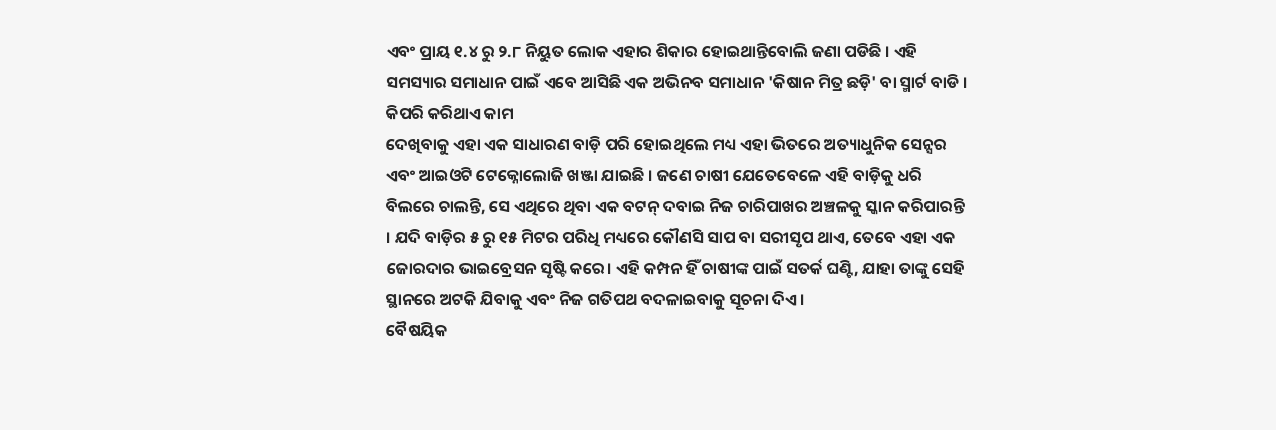ଏବଂ ପ୍ରାୟ ୧.୪ ରୁ ୨.୮ ନିୟୁତ ଲୋକ ଏହାର ଶିକାର ହୋଇଥାନ୍ତିବୋଲି ଜଣା ପଡିଛି । ଏହି ସମସ୍ୟାର ସମାଧାନ ପାଇଁ ଏବେ ଆସିଛି ଏକ ଅଭିନବ ସମାଧାନ 'କିଷାନ ମିତ୍ର ଛଡ଼ି' ବା ସ୍ମାର୍ଟ ବାଡି ।
କିପରି କରିଥାଏ କାମ
ଦେଖିବାକୁ ଏହା ଏକ ସାଧାରଣ ବାଡ଼ି ପରି ହୋଇଥିଲେ ମଧ୍ୟ ଏହା ଭିତରେ ଅତ୍ୟାଧୁନିକ ସେନ୍ସର ଏବଂ ଆଇଓଟି ଟେକ୍ନୋଲୋଜି ଖଞ୍ଜା ଯାଇଛି । ଜଣେ ଚାଷୀ ଯେତେବେଳେ ଏହି ବାଡ଼ିକୁ ଧରି ବିଲରେ ଚାଲନ୍ତି, ସେ ଏଥିରେ ଥିବା ଏକ ବଟନ୍ ଦବାଇ ନିଜ ଚାରିପାଖର ଅଞ୍ଚଳକୁ ସ୍କାନ କରିପାରନ୍ତି । ଯଦି ବାଡ଼ିର ୫ ରୁ ୧୫ ମିଟର ପରିଧି ମଧ୍ୟରେ କୌଣସି ସାପ ବା ସରୀସୃପ ଥାଏ, ତେବେ ଏହା ଏକ ଜୋରଦାର ଭାଇବ୍ରେସନ ସୃଷ୍ଟି କରେ। ଏହି କମ୍ପନ ହିଁ ଚାଷୀଙ୍କ ପାଇଁ ସତର୍କ ଘଣ୍ଟି, ଯାହା ତାଙ୍କୁ ସେହି ସ୍ଥାନରେ ଅଟକି ଯିବାକୁ ଏବଂ ନିଜ ଗତିପଥ ବଦଳାଇବାକୁ ସୂଚନା ଦିଏ ।
ବୈଷୟିକ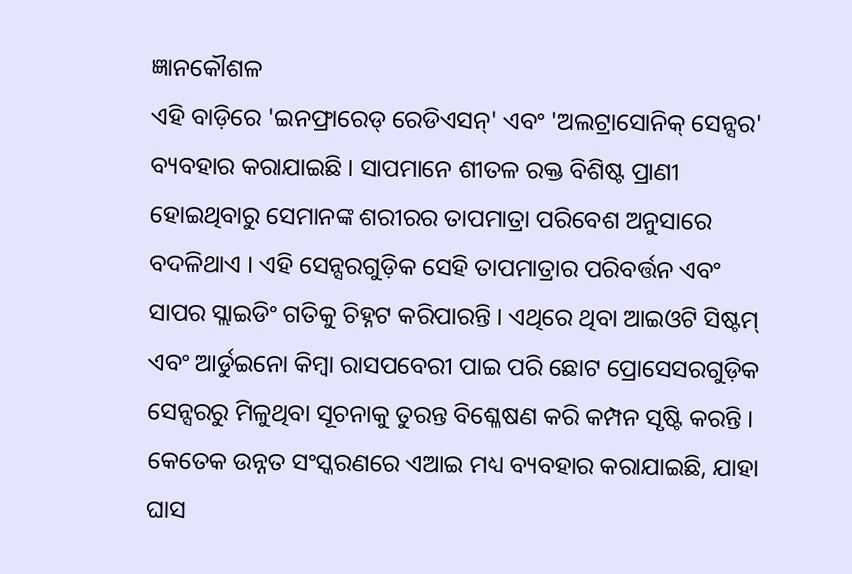ଜ୍ଞାନକୌଶଳ
ଏହି ବାଡ଼ିରେ 'ଇନଫ୍ରାରେଡ୍ ରେଡିଏସନ୍' ଏବଂ 'ଅଲଟ୍ରାସୋନିକ୍ ସେନ୍ସର' ବ୍ୟବହାର କରାଯାଇଛି । ସାପମାନେ ଶୀତଳ ରକ୍ତ ବିଶିଷ୍ଟ ପ୍ରାଣୀ ହୋଇଥିବାରୁ ସେମାନଙ୍କ ଶରୀରର ତାପମାତ୍ରା ପରିବେଶ ଅନୁସାରେ ବଦଳିଥାଏ । ଏହି ସେନ୍ସରଗୁଡ଼ିକ ସେହି ତାପମାତ୍ରାର ପରିବର୍ତ୍ତନ ଏବଂ ସାପର ସ୍ଲାଇଡିଂ ଗତିକୁ ଚିହ୍ନଟ କରିପାରନ୍ତି । ଏଥିରେ ଥିବା ଆଇଓଟି ସିଷ୍ଟମ୍ ଏବଂ ଆର୍ଡୁଇନୋ କିମ୍ବା ରାସପବେରୀ ପାଇ ପରି ଛୋଟ ପ୍ରୋସେସରଗୁଡ଼ିକ ସେନ୍ସରରୁ ମିଳୁଥିବା ସୂଚନାକୁ ତୁରନ୍ତ ବିଶ୍ଳେଷଣ କରି କମ୍ପନ ସୃଷ୍ଟି କରନ୍ତି । କେତେକ ଉନ୍ନତ ସଂସ୍କରଣରେ ଏଆଇ ମଧ୍ୟ ବ୍ୟବହାର କରାଯାଇଛି, ଯାହା ଘାସ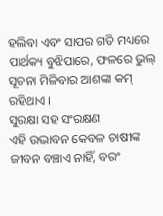ହଲିବା ଏବଂ ସାପର ଗତି ମଧ୍ୟରେ ପାର୍ଥକ୍ୟ ବୁଝିପାରେ, ଫଳରେ ଭୁଲ୍ ସୂଚନା ମିଳିବାର ଆଶଙ୍କା କମ୍ ରହିଥାଏ ।
ସୁରକ୍ଷା ସହ ସଂରକ୍ଷଣ
ଏହି ଉଦ୍ଭାବନ କେବଳ ଚାଷୀଙ୍କ ଜୀବନ ବଞ୍ଚାଏ ନାହିଁ, ବରଂ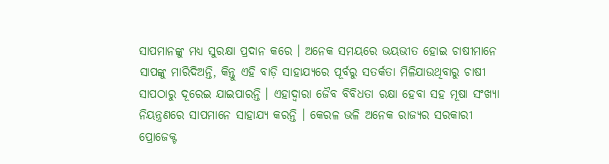ସାପମାନଙ୍କୁ ମଧ୍ୟ ସୁରକ୍ଷା ପ୍ରଦାନ କରେ । ଅନେକ ସମୟରେ ଭୟଭୀତ ହୋଇ ଚାଷୀମାନେ ସାପଙ୍କୁ ମାରିଦିଅନ୍ତି, କିନ୍ତୁ ଏହି ବାଡ଼ି ସାହାଯ୍ୟରେ ପୂର୍ବରୁ ସତର୍କତା ମିଳିଯାଉଥିବାରୁ ଚାଷୀ ସାପଠାରୁ ଦୂରେଇ ଯାଇପାରନ୍ତି । ଏହାଦ୍ୱାରା ଜୈବ ବିବିଧତା ରକ୍ଷା ହେବା ସହ ମୂଷା ସଂଖ୍ୟା ନିୟନ୍ତ୍ରଣରେ ସାପମାନେ ସାହାଯ୍ୟ କରନ୍ତି । କେରଳ ଭଳି ଅନେକ ରାଜ୍ୟର ସରକାରୀ ପ୍ରୋଜେକ୍ଟ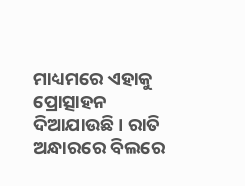ମାଧ୍ୟମରେ ଏହାକୁ ପ୍ରୋତ୍ସାହନ ଦିଆଯାଉଛି । ରାତି ଅନ୍ଧାରରେ ବିଲରେ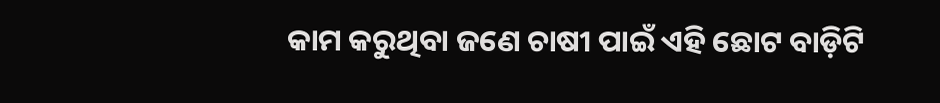କାମ କରୁଥିବା ଜଣେ ଚାଷୀ ପାଇଁ ଏହି ଛୋଟ ବାଡ଼ିଟି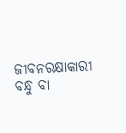ଜୀବନରକ୍ଷାକାରୀ ବନ୍ଧୁ ବା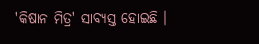'କିଷାନ ମିତ୍ର' ସାବ୍ୟସ୍ତ ହୋଇଛି ।